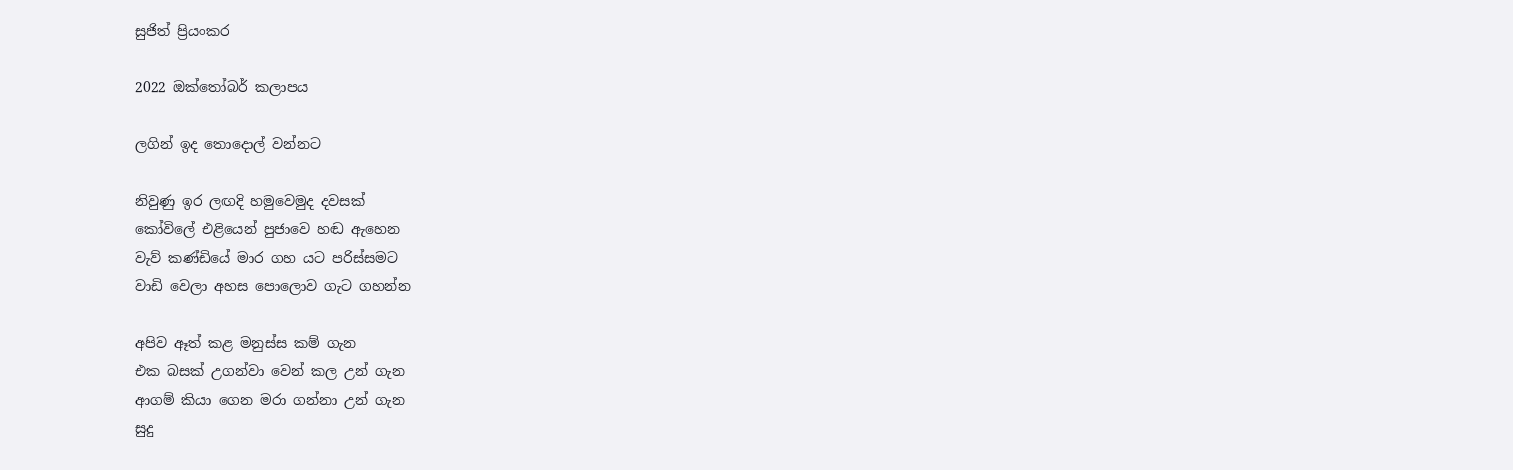සුජිත් ප්‍රියංකර

2022 ඔක්තෝබර් කලාපය

ලගින් ඉද තොදොල් වන්නට

නිවුණු ඉර ලඟදි හමුවෙමුද දවසක්
කෝවිලේ එළියෙන් පුජාවෙ හඬ ඇහෙන
වැව් කණ්ඩියේ මාර ගහ යට පරිස්සමට
වාඩි වෙලා අහස පොලොව ගැට ගහන්න

අපිව ඈත් කළ මනුස්ස කම් ගැන
එක බසක් උගන්වා වෙන් කල උන් ගැන
ආගම් කියා ගෙන මරා ගන්නා උන් ගැන
සුදු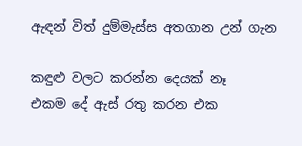ඇඳන් විත් දුම්මැස්ස අතගාන උන් ගැන

කඳුළු වලට කරන්න දෙයක් නෑ
එකම දේ ඇස් රතු කරන එක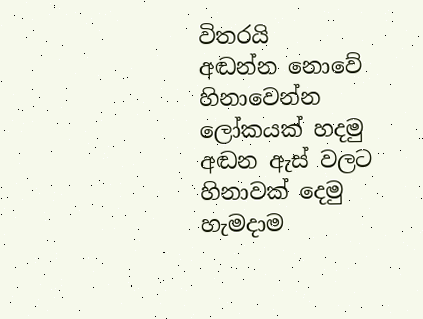විතරයි
අඬන්න නොවේ හිනාවෙන්න ලෝකයක් හදමු
අඬන ඇස් වලට හිනාවක් දෙමු හැමදාම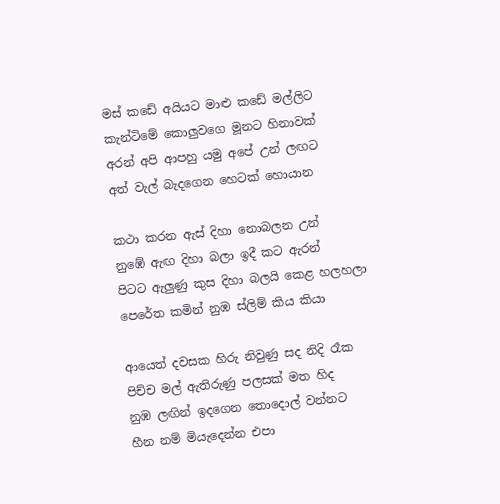මස් කඩේ අයියට මාළු කඩේ මල්ලිට
කැන්ටිමේ කොලුවගෙ මූනට හිනාවක්
අරන් අපි ආපහු යමු අපේ උන් ලඟට
අත් වැල් බැදගෙන හෙටක් හොයාන

කථා කරන ඇස් දිහා නොබලන උන්
නුඹේ ඇඟ දිහා බලා ඉදී කට ඇරන්
පිටට ඇලුණු කුස දිහා බලයි කෙළ හලහලා
පෙරේත කමින් නුඹ ස්ලිම් කිය කියා

ආයෙත් දවසක හිරු නිවුණු සද නිදි රෑක
පිච්ච මල් ඇතිරුණු පලසක් මත හිද
නුඹ ලඟින් ඉදගෙන තොදොල් වන්නට
හීන නම් මියැදෙන්න එපා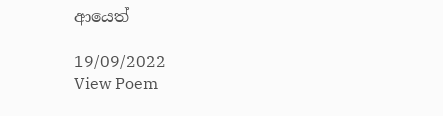ආයෙත්

19/09/2022
View Poem